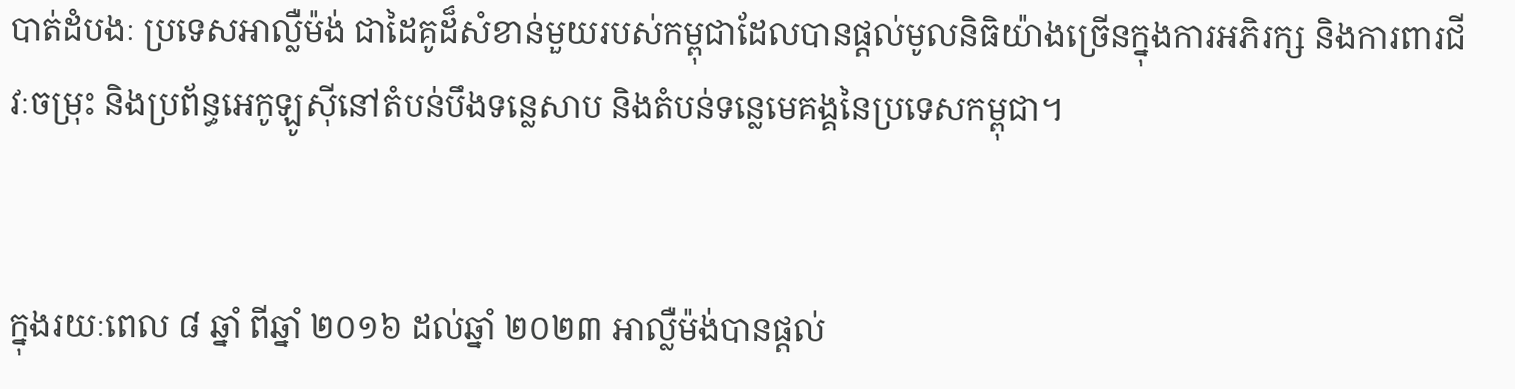បាត់ដំបងៈ ប្រទេសអាល្លឺម៉ង់ ជាដៃគូដ៏សំខាន់មួយរបស់កម្ពុជាដែលបានផ្តល់មូលនិធិយ៉ាងច្រើនក្នុងការអភិរក្ស និងការពារជីវៈចម្រុះ និងប្រព័ន្ធអេកូឡូស៊ីនៅតំបន់បឹងទន្លេសាប និងតំបន់ទន្លេមេគង្គនៃប្រទេសកម្ពុជា។


ក្នុងរយៈពេល ៨ ឆ្នាំ ពីឆ្នាំ ២០១៦ ដល់ឆ្នាំ ២០២៣ អាល្លឺម៉ង់បានផ្ដល់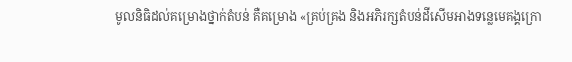មូលនិធិដល់គម្រោងថ្នាក់តំបន់ គឺគម្រោង «គ្រប់គ្រង និងអភិរក្សតំបន់ដីសើមអាងទន្លេមេគង្គក្រោ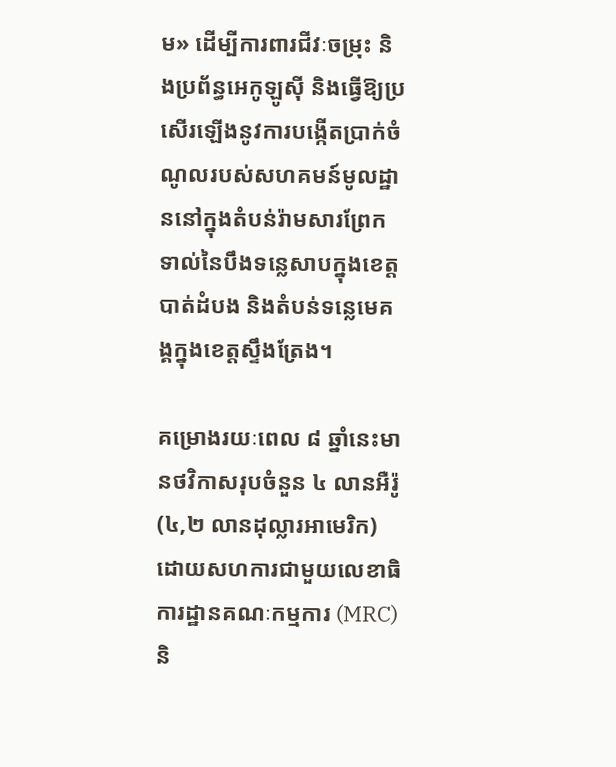ម» ដើម្បីការពារជីវៈចម្រុះ និងប្រព័ន្ធអេកូឡូស៊ី និងធ្វើឱ្យប្រសើរឡើងនូវការបង្កើតប្រាក់ចំណូលរបស់សហគមន៍មូលដ្ឋាននៅក្នុងតំបន់រ៉ាមសារព្រែកទាល់នៃបឹងទន្លេសាបក្នុងខេត្តបាត់ដំបង និងតំបន់ទន្លេមេគង្គក្នុងខេត្តស្ទឹងត្រែង។

គម្រោងរយៈពេល ៨ ឆ្នាំនេះមានថវិកាសរុបចំនួន ៤ លានអឺរ៉ូ (៤,២ លានដុល្លារអាមេរិក) ដោយសហការជាមួយលេខាធិការដ្ឋានគណៈកម្មការ (MRC) និ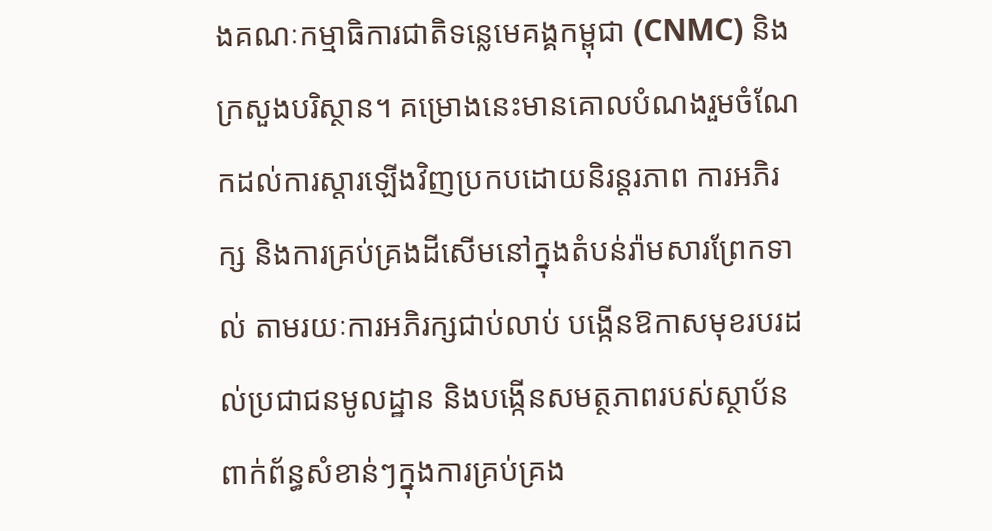ងគណៈកម្មាធិការជាតិទន្លេមេគង្គកម្ពុជា (CNMC) និងក្រសួងបរិស្ថាន។ គម្រោងនេះមានគោលបំណងរួមចំណែកដល់ការស្តារឡើងវិញប្រកបដោយនិរន្តរភាព ការអភិរក្ស និងការគ្រប់គ្រងដីសើមនៅក្នុងតំបន់រ៉ាមសារព្រែកទាល់ តាមរយៈការអភិរក្សជាប់លាប់ បង្កើនឱកាសមុខរបរដល់ប្រជាជនមូលដ្ឋាន និងបង្កើនសមត្ថភាពរបស់ស្ថាប័ន ពាក់ព័ន្ធសំខាន់ៗក្នុងការគ្រប់គ្រង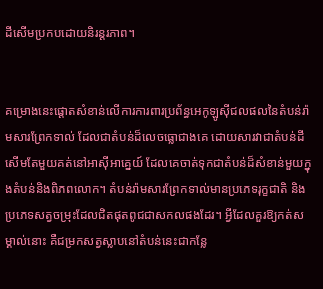ដីសើមប្រកបដោយនិរន្តរភាព។


គម្រោងនេះផ្តោតសំខាន់លើការការពារប្រព័ន្ធអេកូឡូស៊ីជលផលនៃតំបន់រ៉ាមសារព្រែកទាល់ ដែលជាតំបន់ដ៏លេចធ្លោជាងគេ ដោយសារវាជាតំបន់ដីសើមតែមួយគត់នៅអាស៊ីអាគ្នេយ៍ ដែលគេចាត់ទុកជាតំបន់ដ៏សំខាន់មួយក្នុងតំបន់និងពិភពលោក។ តំបន់រ៉ាមសារព្រែកទាល់មានប្រភេទរុក្ខជាតិ និងប្រភេទសត្វចម្រុះដែលជិតផុតពូជជាសកលផងដែរ។ អ្វីដែលគួរឱ្យកត់សម្គាល់នោះ គឺជម្រកសត្វស្លាបនៅតំបន់នេះជាកន្លែ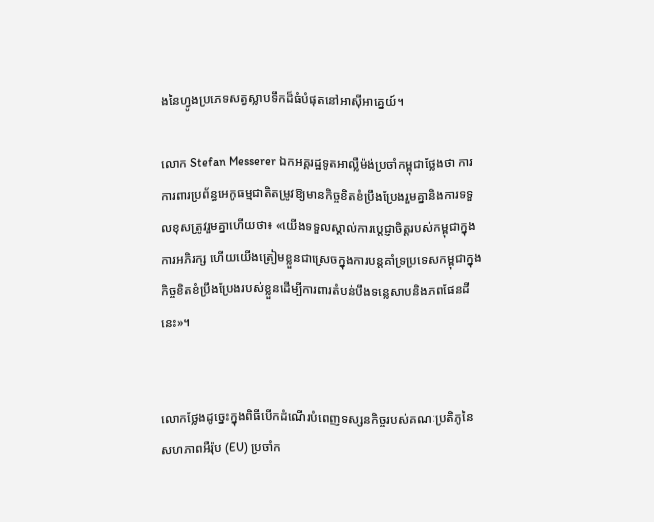ងនៃហ្វូងប្រភេទសត្វស្លាបទឹកដ៏ធំបំផុតនៅអាស៊ីអាគ្នេយ៍។

លោក Stefan Messerer ឯកអគ្គរដ្ឋទូតអាល្លឺម៉ង់ប្រចាំកម្ពុជាថ្លែងថា ការការពារប្រព័ន្ធអេកូធម្មជាតិតម្រូវឱ្យមានកិច្ចខិតខំប្រឹងប្រែងរួមគ្នានិងការទទួលខុសត្រូវរួមគ្នាហើយថា៖ «យើងទទួលស្គាល់ការប្តេជ្ញាចិត្តរបស់កម្ពុជាក្នុងការអភិរក្ស ហើយយើងត្រៀមខ្លួនជាស្រេចក្នុងការបន្តគាំទ្រប្រទេសកម្ពុជាក្នុងកិច្ចខិតខំប្រឹងប្រែងរបស់ខ្លួនដើម្បីការពារតំបន់បឹងទន្លេសាបនិងភពផែនដីនេះ»។


លោកថ្លែងដូច្នេះក្នុងពិធីបើកដំណើរបំពេញទស្សនកិច្ចរបស់គណៈប្រតិភូនៃសហភាពអឺរ៉ុប (EU) ប្រចាំក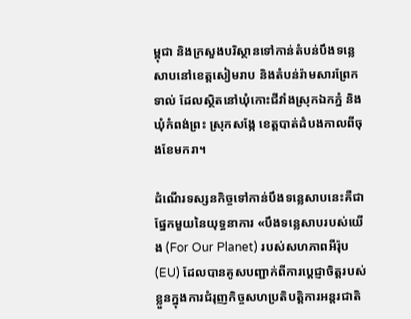ម្ពុជា និងក្រសួងបរិស្ថានទៅកាន់តំបន់បឹងទន្លេសាបនៅខេត្តសៀមរាប និងតំបន់រ៉ាមសារព្រែកទាល់ ដែលស្ថិតនៅឃុំកោះជីវាំងស្រុកឯកភ្នំ និងឃុំកំពង់ព្រះ ស្រុកសង្កែ ខេត្តបាត់ដំបងកាលពីចុងខែមករា។

ដំណើរទស្សនកិច្ចទៅកាន់បឹងទន្លេសាបនេះគឺជាផ្នែកមួយនៃយុទ្ធនាការ «បឹងទន្លេសាបរបស់យើង (For Our Planet) របស់សហភាពអឺរ៉ុប (EU) ដែលបានគូសបញ្ជាក់ពីការប្តេជ្ញាចិត្តរបស់ខ្លួនក្នុងការជំរុញកិច្ចសហប្រតិបត្តិការអន្តរជាតិ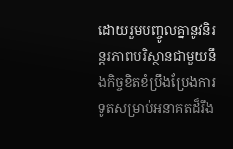ដោយរួមបញ្ចូលគ្នានូវនិរន្តរភាពបរិស្ថានជាមួយនឹងកិច្ចខិតខំប្រឹងប្រែងការទូតសម្រាប់អនាគតដ៏រឹង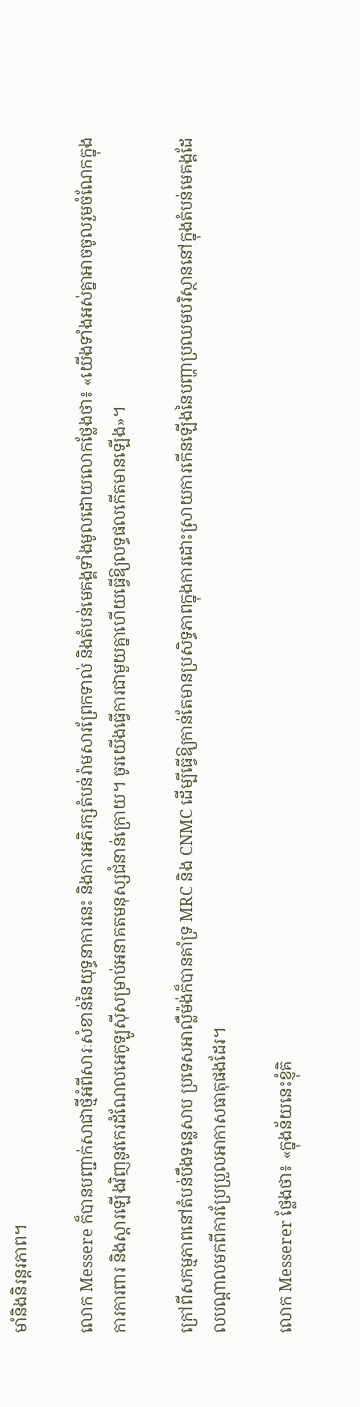មាំនិងនិរន្តរភាព។

លោក Messere ក៏បានបញ្ជាក់សាជាថ្មីអំពីសារៈសំខាន់នៃយុទ្ធនាការនេះ និងការអភិរក្សតំបន់រ៉ាមសារព្រែកទាល់ និងតំបន់មេគង្គទាំងមូលដោយលោកថ្លែងថា៖ «យើងទាំងអស់គ្នាអាចចូលរួមចំណែកក្នុងការការពារ និងស្តារឡើងវិញនូវកេរដំណែលអេកូឡូស៊ីសម្រាប់អនាគតមនុស្សជំនាន់ក្រោយ។ ចូរយើងធ្វើការជាមួយគ្នាហើយធ្វើឱ្យលទ្ធផលកើតមានឡើង»។

ក្រៅពីសកម្មភាពនៅតំបន់បឹងទន្លេសាប ប្រទេសអាល្លឺម៉ង់ក៏បានគាំទ្រ MRC និង CNMC ដើម្បីធ្វើឱ្យកាន់តែមានប្រសិទ្ធភាពក្នុងការដោះស្រាយការកើនឡើងនៃបញ្ហាប្រឈមបរិស្ថាននៅក្នុងតំបន់មេគង្គដែលបណ្តាលមកពីការប្រែប្រួលអាកាសធាតុផងដែរ។

លោក Messerer ថ្លែងថា៖ «ក្នុងន័យនេះខ្ញុំគិ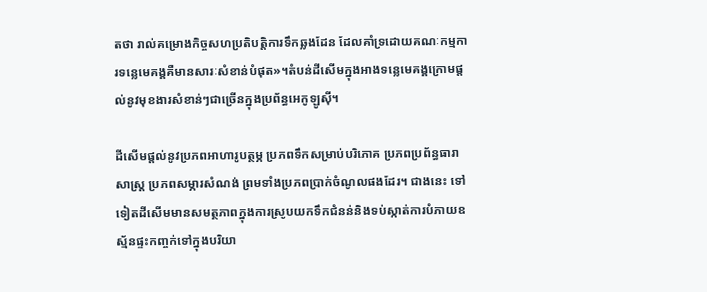តថា រាល់គម្រោងកិច្ចសហប្រតិបត្តិការទឹកឆ្លងដែន ដែលគាំទ្រដោយគណៈកម្មការទន្លេមេគង្គគឺមានសារៈសំខាន់បំផុត»។តំបន់ដីសើមក្នុងអាងទន្លេមេគង្គក្រោមផ្តល់នូវមុខងារសំខាន់ៗជាច្រើនក្នុងប្រព័ន្ធអេកូឡូស៊ី។

ដីសើមផ្តល់នូវប្រភពអាហារូបត្ថម្ភ ប្រភពទឹកសម្រាប់បរិភោគ ប្រភពប្រព័ន្ធធារាសាស្ត្រ ប្រភពសម្ភារសំណង់ ព្រមទាំងប្រភពប្រាក់ចំណូលផងដែរ។ ជាងនេះ ទៅទៀតដីសើមមានសមត្ថភាពក្នុងការស្រូបយកទឹកជំនន់និងទប់ស្កាត់ការបំភាយឧស្ម័នផ្ទះកញ្ចក់ទៅក្នុងបរិយា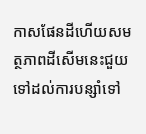កាសផែនដីហើយសមត្ថភាពដីសើមនេះជួយទៅដល់ការបន្សាំទៅ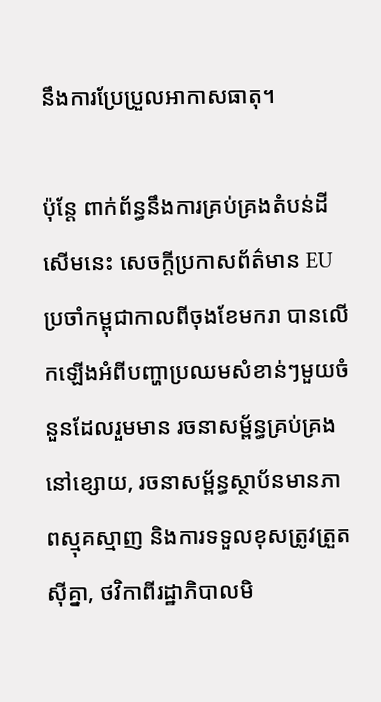នឹងការប្រែប្រួលអាកាសធាតុ។

ប៉ុន្តែ ពាក់ព័ន្ធនឹងការគ្រប់គ្រងតំបន់ដីសើមនេះ សេចក្តីប្រកាសព័ត៌មាន EU ប្រចាំកម្ពុជាកាលពីចុងខែមករា បានលើកឡើងអំពីបញ្ហាប្រឈមសំខាន់ៗមួយចំនួនដែលរួមមាន រចនាសម្ព័ន្ធគ្រប់គ្រងនៅខ្សោយ, រចនាសម្ព័ន្ធស្ថាប័នមានភាពស្មុគស្មាញ និងការទទួលខុសត្រូវត្រួតស៊ីគ្នា, ថវិកាពីរដ្ឋាភិបាលមិ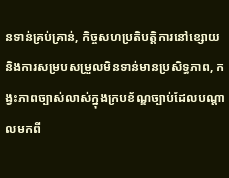នទាន់គ្រប់គ្រាន់, កិច្ចសហប្រតិបត្តិការនៅខ្សោយ និងការសម្របសម្រួលមិនទាន់មានប្រសិទ្ធភាព, កង្វះភាពច្បាស់លាស់ក្នុងក្របខ័ណ្ឌច្បាប់ដែលបណ្តាលមកពី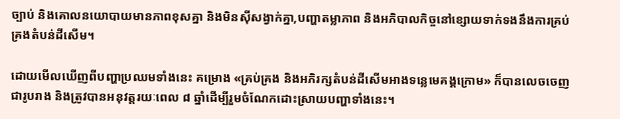ច្បាប់ និងគោលនយោបាយមានភាពខុសគ្នា និងមិនស៊ីសង្វាក់គ្នា,បញ្ហាតម្លាភាព និងអភិបាលកិច្ចនៅខ្សោយទាក់ទងនឹងការគ្រប់គ្រងតំបន់ដីសើម។

ដោយមើលឃើញពីបញ្ហាប្រឈមទាំងនេះ គម្រោង «គ្រប់គ្រង និងអភិរក្សតំបន់ដីសើមអាងទន្លេមេគង្គក្រោម» ក៏បានលេចចេញជារូបរាង និងត្រូវបានអនុវត្តរយៈពេល ៨ ឆ្នាំដើម្បីរួមចំណែកដោះស្រាយបញ្ហាទាំងនេះ។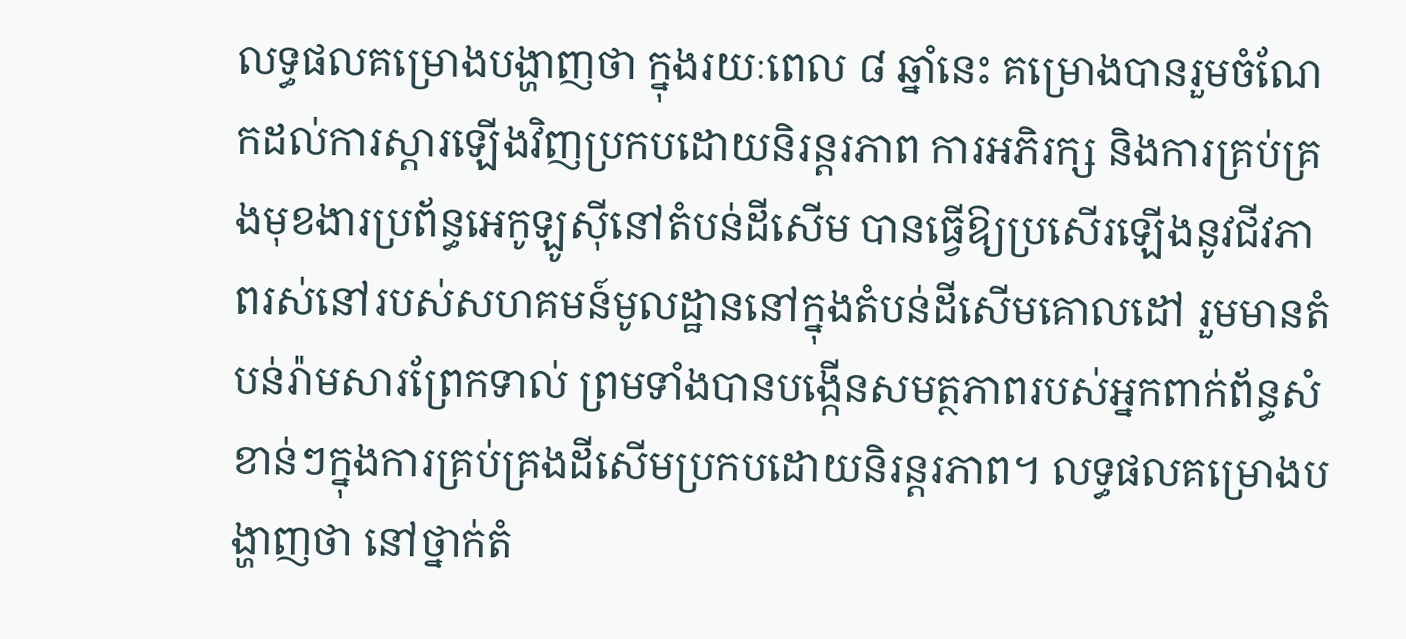លទ្ធផលគម្រោងបង្ហាញថា ក្នុងរយៈពេល ៨ ឆ្នាំនេះ គម្រោងបានរួមចំណែកដល់ការស្តារឡើងវិញប្រកបដោយនិរន្តរភាព ការអភិរក្ស និងការគ្រប់គ្រងមុខងារប្រព័ន្ធអេកូឡូស៊ីនៅតំបន់ដីសើម បានធ្វើឱ្យប្រសើរឡើងនូវជីវភាពរស់នៅរបស់សហគមន៍មូលដ្ឋាននៅក្នុងតំបន់ដីសើមគោលដៅ រួមមានតំបន់រ៉ាមសារព្រែកទាល់ ព្រមទាំងបានបង្កើនសមត្ថភាពរបស់អ្នកពាក់ព័ន្ធសំខាន់ៗក្នុងការគ្រប់គ្រងដីសើមប្រកបដោយនិរន្តរភាព។ លទ្ធផលគម្រោងបង្ហាញថា នៅថ្នាក់តំ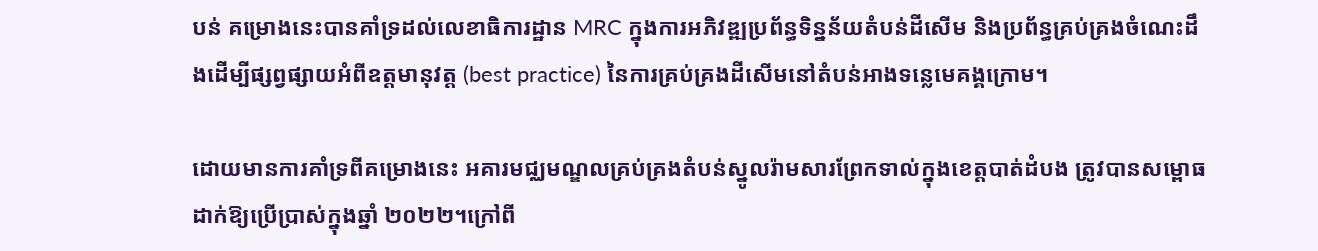បន់ គម្រោងនេះបានគាំទ្រដល់លេខាធិការដ្ឋាន MRC ក្នុងការអភិវឌ្ឍប្រព័ន្ធទិន្នន័យតំបន់ដីសើម និងប្រព័ន្ធគ្រប់គ្រងចំណេះដឹងដើម្បីផ្សព្វផ្សាយអំពីឧត្តមានុវត្ត (best practice) នៃការគ្រប់គ្រងដីសើមនៅតំបន់អាងទន្លេមេគង្គក្រោម។

ដោយមានការគាំទ្រពីគម្រោងនេះ អគារមជ្ឈមណ្ឌលគ្រប់គ្រងតំបន់ស្នូលរ៉ាមសារព្រែកទាល់ក្នុងខេត្តបាត់ដំបង ត្រូវបានសម្ពោធដាក់ឱ្យប្រើប្រាស់ក្នុងឆ្នាំ ២០២២។ក្រៅពី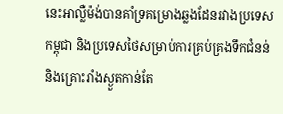នេះអាល្លឺម៉ង់បានគាំទ្រគម្រោងឆ្លងដែនរវាងប្រទេសកម្ពុជា និងប្រទេសថៃសម្រាប់ការគ្រប់គ្រងទឹកជំនន់ និងគ្រោះរាំងស្ងួតកាន់តែ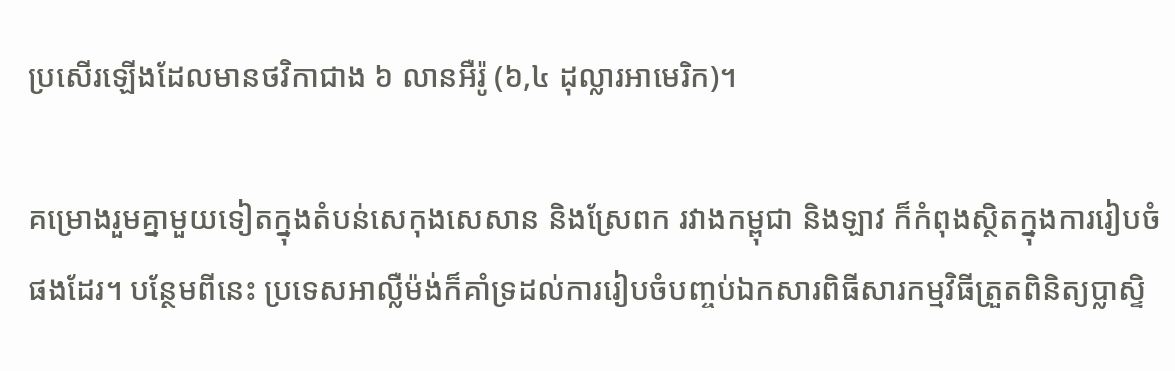ប្រសើរឡើងដែលមានថវិកាជាង ៦ លានអឺរ៉ូ (៦,៤ ដុល្លារអាមេរិក)។

គម្រោងរួមគ្នាមួយទៀតក្នុងតំបន់សេកុងសេសាន និងស្រែពក រវាងកម្ពុជា និងឡាវ ក៏កំពុងស្ថិតក្នុងការរៀបចំផងដែរ។ បន្ថែមពីនេះ ប្រទេសអាល្លឺម៉ង់ក៏គាំទ្រដល់ការរៀបចំបញ្ចប់ឯកសារពិធីសារកម្មវិធីត្រួតពិនិត្យប្លាស្ទិ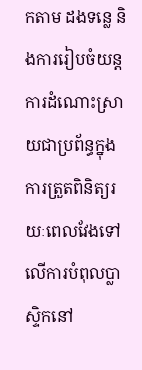កតាម ដងទន្លេ និងការរៀបចំយន្តការដំណោះស្រាយជាប្រព័ន្ធក្នុងការត្រួតពិនិត្យរយៈពេលវែងទៅលើការបំពុលប្លាស្ទិកនៅ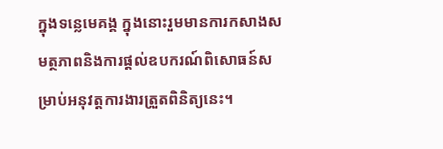ក្នុងទន្លេមេគង្គ ក្នុងនោះរួមមានការកសាងសមត្ថភាពនិងការផ្តល់ឧបករណ៍ពិសោធន៍សម្រាប់អនុវត្តការងារត្រួតពិនិត្យនេះ។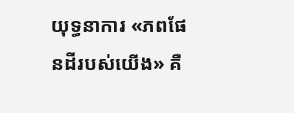យុទ្ធនាការ «ភពផែនដីរបស់យើង» គឺ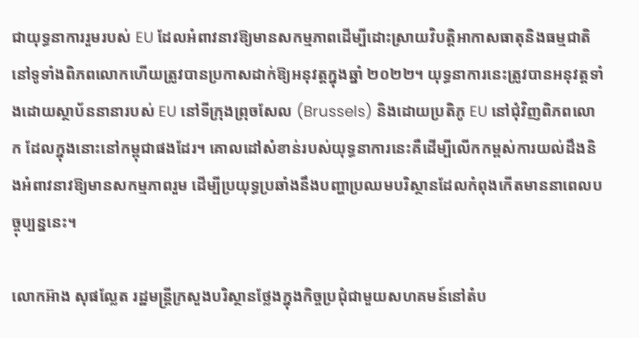ជាយុទ្ធនាការរួមរបស់ EU ដែលអំពាវនាវឱ្យមានសកម្មភាពដើម្បីដោះស្រាយវិបត្តិអាកាសធាតុនិងធម្មជាតិនៅទូទាំងពិភពលោកហើយត្រូវបានប្រកាសដាក់ឱ្យអនុវត្តក្នុងឆ្នាំ ២០២២។ យុទ្ធនាការនេះត្រូវបានអនុវត្តទាំងដោយស្ថាប័ននានារបស់ EU នៅទីក្រុងព្រុចសែល (Brussels) និងដោយប្រតិភូ EU នៅជុំវិញពិភពលោក ដែលក្នុងនោះនៅកម្ពុជាផងដែរ។ គោលដៅសំខាន់របស់យុទ្ធនាការនេះគឺដើម្បីលើកកម្ពស់ការយល់ដឹងនិងអំពាវនាវឱ្យមានសកម្មភាពរួម ដើម្បីប្រយុទ្ធប្រឆាំងនឹងបញ្ហាប្រឈមបរិស្ថានដែលកំពុងកើតមាននាពេលបច្ចុប្បន្ននេះ។

លោកអ៊ាង សុផល្លែត រដ្ឋមន្ត្រីក្រសួងបរិស្ថានថ្លែងក្នុងកិច្ចប្រជុំជាមួយសហគមន៍នៅតំប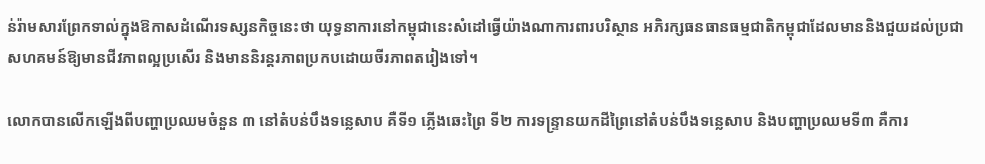ន់រ៉ាមសារព្រែកទាល់ក្នុងឱកាសដំណើរទស្សនកិច្ចនេះថា យុទ្ធនាការនៅកម្ពុជានេះសំដៅធ្វើយ៉ាងណាការពារបរិស្ថាន អភិរក្សធនធានធម្មជាតិកម្ពុជាដែលមាននិងជួយដល់ប្រជាសហគមន៍ឱ្យមានជីវភាពល្អប្រសើរ និងមាននិរន្តរភាពប្រកបដោយចីរភាពតរៀងទៅ។

លោកបានលើកឡើងពីបញ្ហាប្រឈមចំនួន ៣ នៅតំបន់បឹងទន្លេសាប គឺទី១ ភ្លើងឆេះព្រៃ ទី២ ការទន្ទ្រានយកដីព្រៃនៅតំបន់បឹងទន្លេសាប និងបញ្ហាប្រឈមទី៣ គឺការ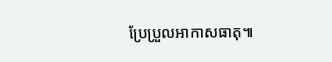ប្រែប្រួលអាកាសធាតុ៕